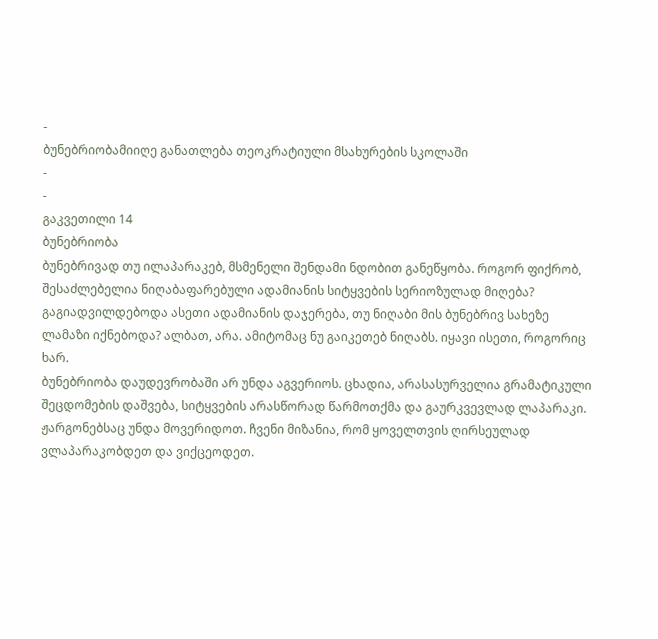-
ბუნებრიობამიიღე განათლება თეოკრატიული მსახურების სკოლაში
-
-
გაკვეთილი 14
ბუნებრიობა
ბუნებრივად თუ ილაპარაკებ, მსმენელი შენდამი ნდობით განეწყობა. როგორ ფიქრობ, შესაძლებელია ნიღაბაფარებული ადამიანის სიტყვების სერიოზულად მიღება? გაგიადვილდებოდა ასეთი ადამიანის დაჯერება, თუ ნიღაბი მის ბუნებრივ სახეზე ლამაზი იქნებოდა? ალბათ, არა. ამიტომაც ნუ გაიკეთებ ნიღაბს. იყავი ისეთი, როგორიც ხარ.
ბუნებრიობა დაუდევრობაში არ უნდა აგვერიოს. ცხადია, არასასურველია გრამატიკული შეცდომების დაშვება, სიტყვების არასწორად წარმოთქმა და გაურკვევლად ლაპარაკი. ჟარგონებსაც უნდა მოვერიდოთ. ჩვენი მიზანია, რომ ყოველთვის ღირსეულად ვლაპარაკობდეთ და ვიქცეოდეთ.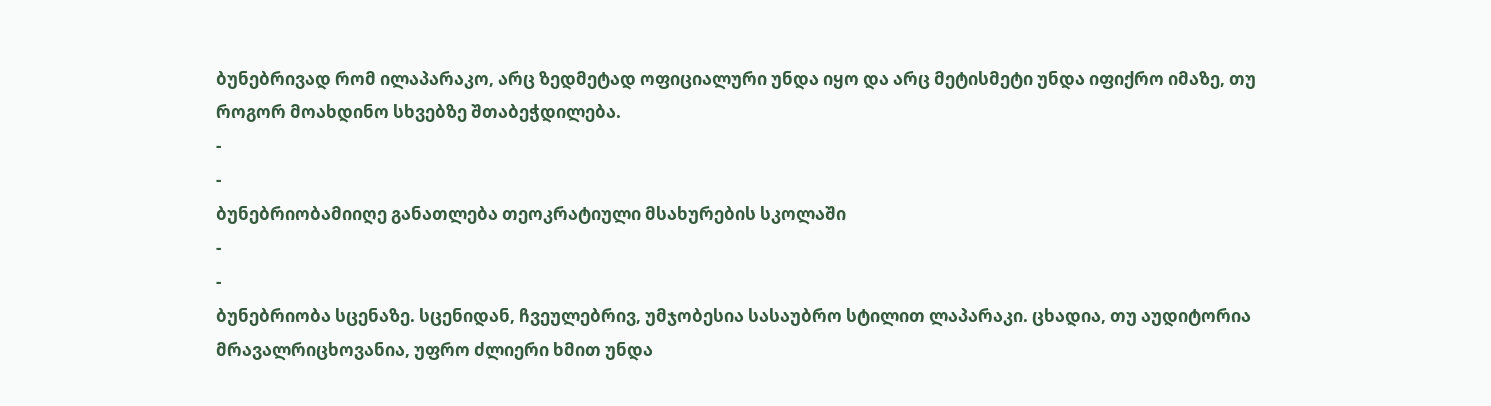ბუნებრივად რომ ილაპარაკო, არც ზედმეტად ოფიციალური უნდა იყო და არც მეტისმეტი უნდა იფიქრო იმაზე, თუ როგორ მოახდინო სხვებზე შთაბეჭდილება.
-
-
ბუნებრიობამიიღე განათლება თეოკრატიული მსახურების სკოლაში
-
-
ბუნებრიობა სცენაზე. სცენიდან, ჩვეულებრივ, უმჯობესია სასაუბრო სტილით ლაპარაკი. ცხადია, თუ აუდიტორია მრავალრიცხოვანია, უფრო ძლიერი ხმით უნდა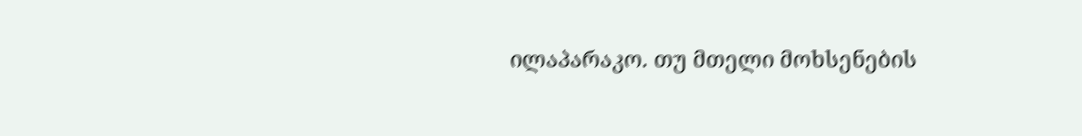ილაპარაკო. თუ მთელი მოხსენების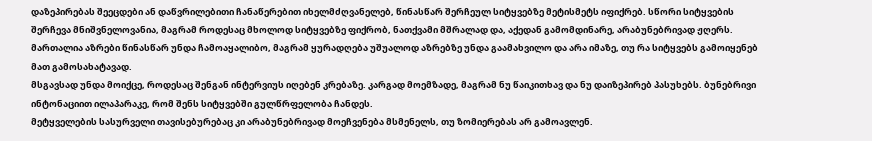დაზეპირებას შეეცდები ან დაწვრილებითი ჩანაწერებით იხელმძღვანელებ, წინასწარ შერჩეულ სიტყვებზე მეტისმეტს იფიქრებ. სწორი სიტყვების შერჩევა მნიშვნელოვანია, მაგრამ როდესაც მხოლოდ სიტყვებზე ფიქრობ, ნათქვამი მშრალად და, აქედან გამომდინარე, არაბუნებრივად ჟღერს. მართალია აზრები წინასწარ უნდა ჩამოაყალიბო, მაგრამ ყურადღება უშუალოდ აზრებზე უნდა გაამახვილო და არა იმაზე, თუ რა სიტყვებს გამოიყენებ მათ გამოსახატავად.
მსგავსად უნდა მოიქცე, როდესაც შენგან ინტერვიუს იღებენ კრებაზე. კარგად მოემზადე, მაგრამ ნუ წაიკითხავ და ნუ დაიზეპირებ პასუხებს. ბუნებრივი ინტონაციით ილაპარაკე, რომ შენს სიტყვებში გულწრფელობა ჩანდეს.
მეტყველების სასურველი თავისებურებაც კი არაბუნებრივად მოეჩვენება მსმენელს, თუ ზომიერებას არ გამოავლენ.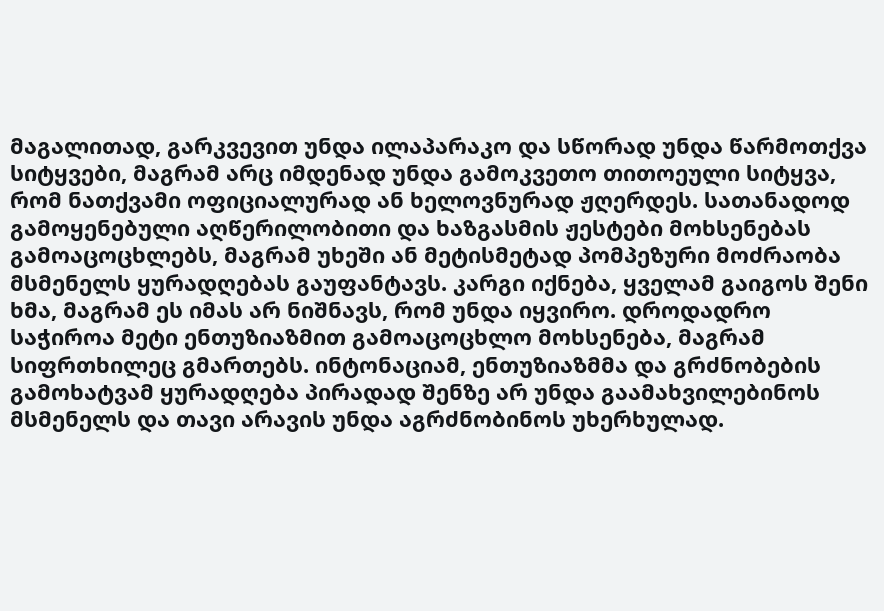მაგალითად, გარკვევით უნდა ილაპარაკო და სწორად უნდა წარმოთქვა სიტყვები, მაგრამ არც იმდენად უნდა გამოკვეთო თითოეული სიტყვა, რომ ნათქვამი ოფიციალურად ან ხელოვნურად ჟღერდეს. სათანადოდ გამოყენებული აღწერილობითი და ხაზგასმის ჟესტები მოხსენებას გამოაცოცხლებს, მაგრამ უხეში ან მეტისმეტად პომპეზური მოძრაობა მსმენელს ყურადღებას გაუფანტავს. კარგი იქნება, ყველამ გაიგოს შენი ხმა, მაგრამ ეს იმას არ ნიშნავს, რომ უნდა იყვირო. დროდადრო საჭიროა მეტი ენთუზიაზმით გამოაცოცხლო მოხსენება, მაგრამ სიფრთხილეც გმართებს. ინტონაციამ, ენთუზიაზმმა და გრძნობების გამოხატვამ ყურადღება პირადად შენზე არ უნდა გაამახვილებინოს მსმენელს და თავი არავის უნდა აგრძნობინოს უხერხულად.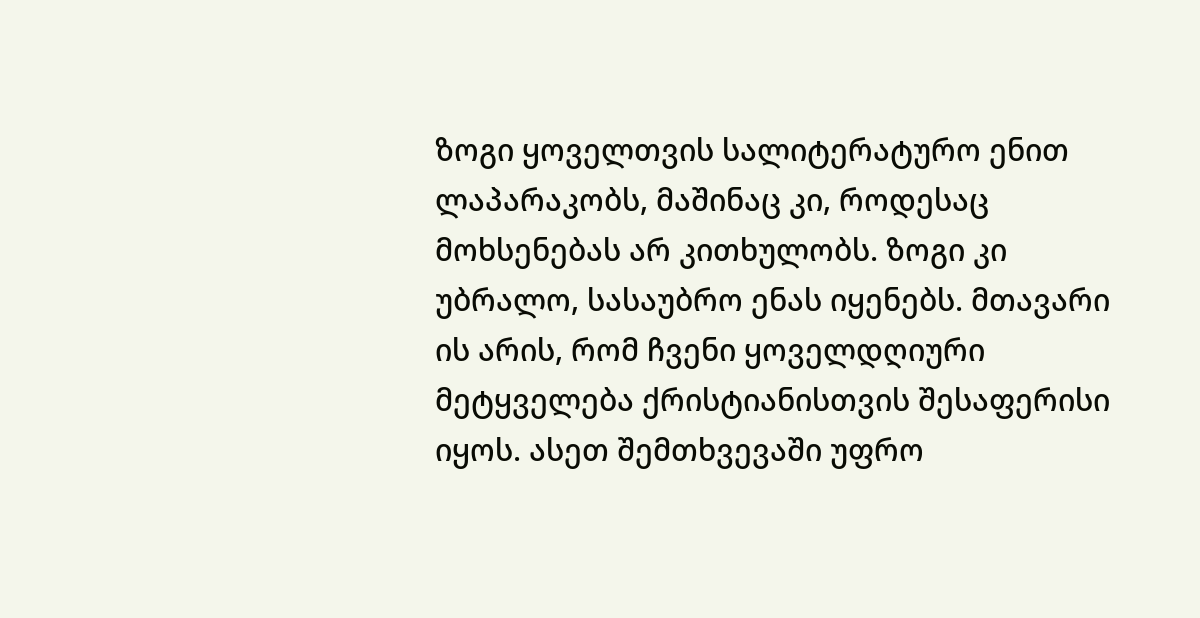ზოგი ყოველთვის სალიტერატურო ენით ლაპარაკობს, მაშინაც კი, როდესაც მოხსენებას არ კითხულობს. ზოგი კი უბრალო, სასაუბრო ენას იყენებს. მთავარი ის არის, რომ ჩვენი ყოველდღიური მეტყველება ქრისტიანისთვის შესაფერისი იყოს. ასეთ შემთხვევაში უფრო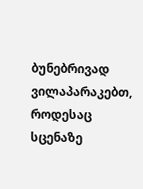ბუნებრივად ვილაპარაკებთ, როდესაც სცენაზე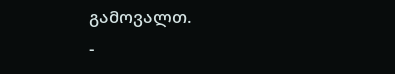გამოვალთ.
-